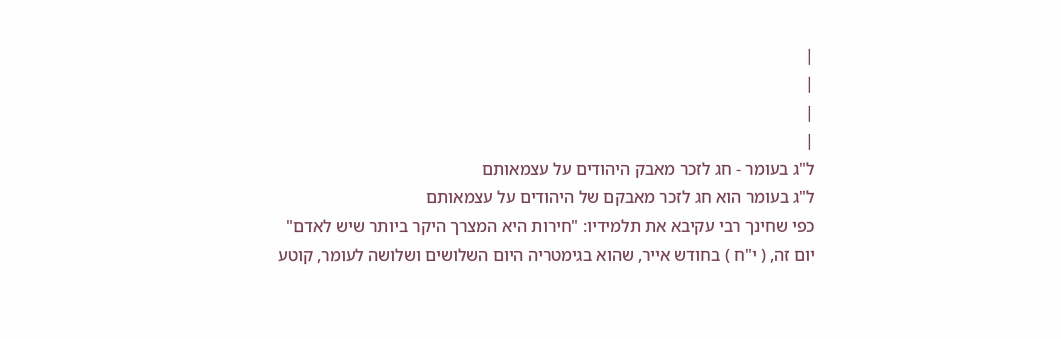|
|
|
|
ל"ג בעומר - חג לזכר מאבק היהודים על עצמאותם
ל"ג בעומר הוא חג לזכר מאבקם של היהודים על עצמאותם
כפי שחינך רבי עקיבא את תלמידיו: "חירות היא המצרך היקר ביותר שיש לאדם"
יום זה, ( י"ח ) בחודש אייר, שהוא בגימטריה היום השלושים ושלושה לעומר, קוטע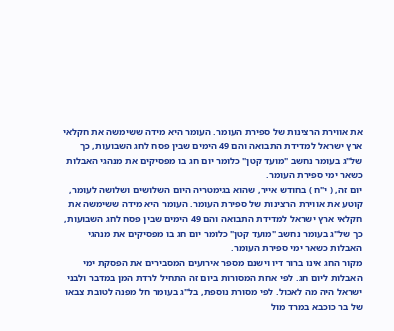את אווירת הרצינות של ספירת העומר. העומר היא מידה ששימשה את חקלאי ארץ ישראל למדידת התבואה והם 49 הימים שבין פסח לחג השבועות, כך של"ג בעומר נחשב "מועד קטן" כלומר יום חג בו מפסיקים את מנהגי האבלות כשאר ימי ספירת העומר.
יום זה, ( י"ח ) בחודש אייר, שהוא בגימטריה היום השלושים ושלושה לעומר, קוטע את אווירת הרצינות של ספירת העומר. העומר היא מידה ששימשה את חקלאי ארץ ישראל למדידת התבואה והם 49 הימים שבין פסח לחג השבועות, כך של"ג בעומר נחשב "מועד קטן" כלומר יום חג בו מפסיקים את מנהגי האבלות כשאר ימי ספירת העומר.
מקור החג אינו ברור דיו וישנם מספר אירועים המסבירים את הפסקת ימי האבלות ליום חג. לפי אחת המסורות ביום זה התחיל לרדת המן במדבר ולבני ישראל היה מה לאכול. לפי מסורת נוספת, בל"ג בעומר חל מפנה לטובת צבאו של בר כוכבא במרד מול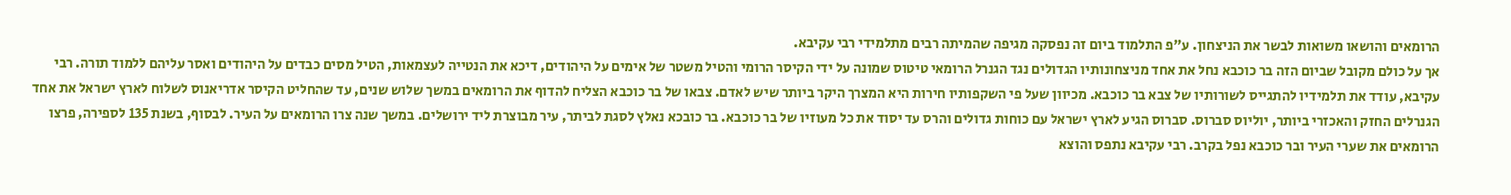הרומאים והושאו משואות לבשר את הניצחון. ע"פ התלמוד ביום זה נפסקה מגיפה שהמיתה רבים מתלמידי רבי עקיבא.
אך על כולם מקובל שביום הזה בר כוכבא נחל את אחד מניצחונותיו הגדולים נגד הגנרל הרומאי טיטוס שמונה על ידי הקיסר הרומי והטיל משטר של אימים על היהודים, דיכא את הנטייה לעצמאות, הטיל מסים כבדים על היהודים ואסר עליהם ללמוד תורה. רבי עקיבא, עודד את תלמידיו להתגייס לשורותיו של צבא בר כוכבא. מכיוון שעל פי השקפותיו חירות היא המצרך היקר ביותר שיש לאדם. צבאו של בר כוכבא הצליח להדוף את הרומאים במשך שלוש שנים, עד שהחליט הקיסר אדריאנוס לשלוח לארץ ישראל את אחד הגנרלים החזק והאכזרי ביותר, יוליוס סברוס. סברוס הגיע לארץ ישראל עם כוחות גדולים והרס עד יסוד את כל מעוזיו של בר כוכבא. בר כובכא נאלץ לסגת לביתר, עיר מבוצרת ליד ירושלים. במשך שנה צרו הרומאים על העיר. לבסוף, בשנת 135 לספירה, פרצו הרומאים את שערי העיר ובר כוכבא נפל בקרב. רבי עקיבא נתפס והוצא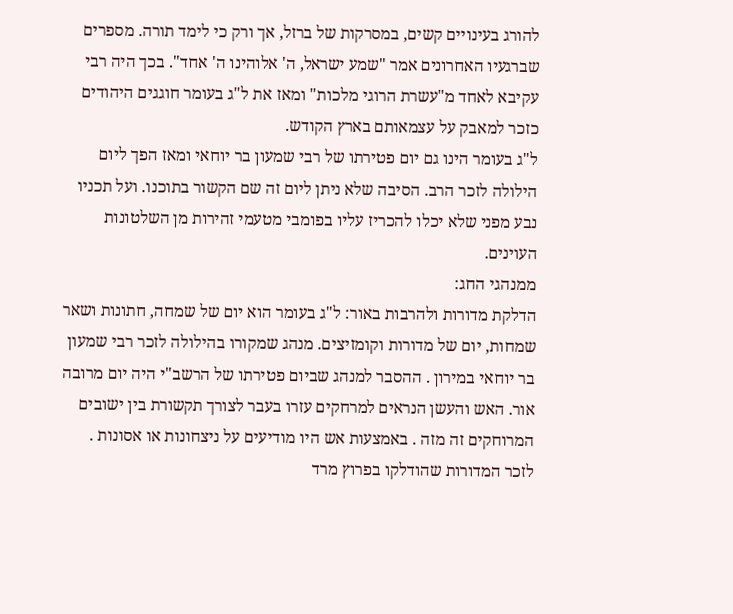להורג בעינויים קשים, במסרקות של ברזל, אך ורק כי לימד תורה. מספרים שברגעיו האחרונים אמר "שמע ישראל, ה' אלוהינו ה' אחד". בכך היה רבי עקיבא לאחד מ"עשרת הרוגי מלכות" ומאז את ל"ג בעומר חוגגים היהודים כזכר למאבק על עצמאותם בארץ הקודש.
ל"ג בעומר הינו גם יום פטירתו של רבי שמעון בר יוחאי ומאז הפך ליום הילולה לזכר הרב. הסיבה שלא ניתן ליום זה שם הקשור בתוכנו. ועל תכניו נבע מפני שלא יכלו להכריז עליו בפומבי מטעמי זהירות מן השלטונות העוינים.
ממנהגי החג:
הדלקת מדורות ולהרבות באור: ל"ג בעומר הוא יום של שמחה, חתונות ושאר שמחות, יום של מדורות וקומזיצים. מנהג שמקורו בהילולה לזכר רבי שמעון בר יוחאי במירון . ההסבר למנהג שביום פטירתו של הרשב"י היה יום מרובה אור. האש והעשן הנראים למרחקים עזרו בעבר לצורך תקשורת בין ישובים המרוחקים זה מזה . באמצעות אש היו מודיעים על ניצחונות או אסונות . לזכר המדורות שהודלקו בפרוץ מרד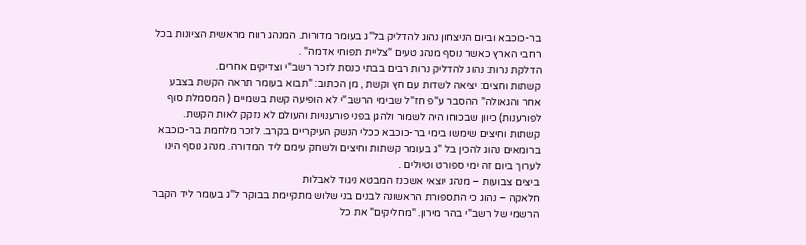בר-כוכבא וביום הניצחון נהוג להדליק בל"ג בעומר מדורות. המנהג רווח מראשית הציונות בכל רחבי הארץ כאשר נוסף מנהג טעים "צליית תפוחי אדמה" .
הדלקת נרות: נהוג להדליק נרות רבים בבתי כנסת לזכר רשב"י וצדיקים אחרים.
קשתות וחצים: יציאה לשדות עם חץ וקשת , מן הכתוב: "תבוא בעומר תראה הקשת בצבע אחר והגאולה" ההסבר ע"פ חז"ל שבימי הרשב"י לא הופיעה קשת בשמיים ( המסמלת סוף לפורענות) כיוון שבכוחו היה לשמור ולהגן בפני פורענויות והעולם לא נזקק לאות הקשת.
קשתות וחיצים שימשו בימי בר-כוכבא ככלי הנשק העיקריים בקרב. לזכר מלחמת בר-כוכבא ברומאים נהוג להכין בל "ג בעומר קשתות וחיצים ולשחק עימם ליד המדורה. מנהג נוסף הינו לערוך ביום זה ימי ספורט וטיולים .
ביצים צבועות – מנהג יוצאי אשכנז המבטא ניגוד לאבלות
חלאקה – נהוג כי התספורת הראשונה לבנים בני שלוש מתקיימת בבוקר ל"ג בעומר ליד הקבר הרשמי של רשב"י בהר מירון. "מחליקים" את כל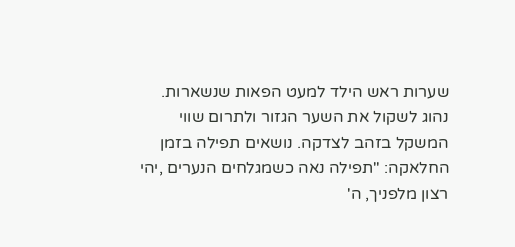שערות ראש הילד למעט הפאות שנשארות.
נהוג לשקול את השער הגזור ולתרום שווי המשקל בזהב לצדקה. נושאים תפילה בזמן החלאקה: "תפילה נאה כשמגלחים הנערים ,יהי רצון מלפניך, ה'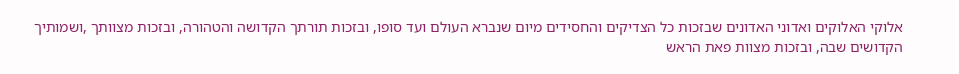אלוקי האלוקים ואדוני האדונים שבזכות כל הצדיקים והחסידים מיום שנברא העולם ועד סופו, ובזכות תורתך הקדושה והטהורה, ובזכות מצוותך ,ושמותיך הקדושים שבה, ובזכות מצוות פאת הראש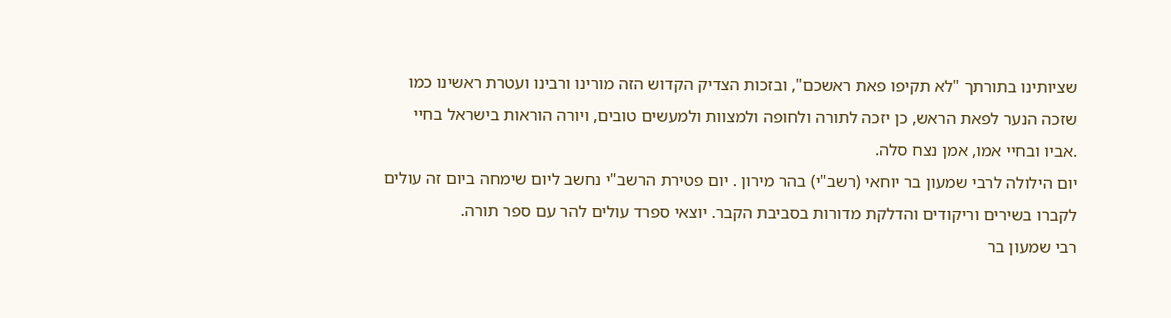שציותינו בתורתך "לא תקיפו פאת ראשכם", ובזכות הצדיק הקדוש הזה מורינו ורבינו ועטרת ראשינו כמו שזכה הנער לפאת הראש, כן יזכה לתורה ולחופה ולמצוות ולמעשים טובים, ויורה הוראות בישראל בחיי .אביו ובחיי אמו, אמן נצח סלה.
יום הילולה לרבי שמעון בר יוחאי (רשב"י) בהר מירון . יום פטירת הרשב"י נחשב ליום שימחה ביום זה עולים לקברו בשירים וריקודים והדלקת מדורות בסביבת הקבר. יוצאי ספרד עולים להר עם ספר תורה.
רבי שמעון בר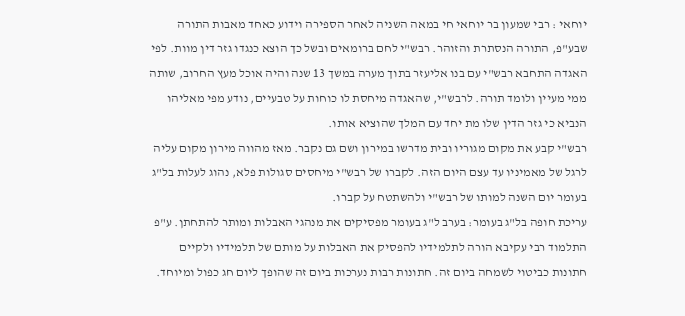יוחאי : רבי שמעון בר יוחאי חי במאה השניה לאחר הספירה וידוע כאחד מאבות התורה שבע"פ, התורה הנסתרת והזוהר. רבש"י לחם ברומאים ובשל כך הוצא כנגדו גזר דין מוות. לפי האגדה התחבא רבש"י עם בנו אליעזר בתוך מערה במשך 13 שנה והיה אוכל מעץ החרוב, שותה ממי מעיין ולומד תורה. לרבש"י, שהאגדה מיחסת לו כוחות על טבעיים, נודע מפי מאליהו הנביא כי גזר הדין שלו מת יחד עם המלך שהוציא אותו.
רבש"י קבע את מקום מגוריו ובית מדרשו במירון ושם גם נקבר. מאז מהווה מירון מקום עליה לרגל של מאמיניו עד עצם היום הזה. לקברו של רבש"י מיחסים סגולות פלא, נהוג לעלות בל"ג בעומר יום השנה למותו של רבש"י ולהשתטח על קברו.
עריכת חופה בל"ג בעומר: בערב ל"ג בעומר מפסיקים את מנהגי האבלות ומותר להתחתן. ע"פ התלמוד רבי עקיבא הורה לתלמידיו להפסיק את האבלות על מותם של תלמידיו ולקיים חתונות כביטוי לשמחה ביום זה. חתונות רבות נערכות ביום זה שהופך ליום חג כפול ומיוחד.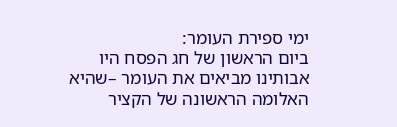ימי ספירת העומר:
ביום הראשון של חג הפסח היו אבותינו מביאים את העומר –שהיא האלומה הראשונה של הקציר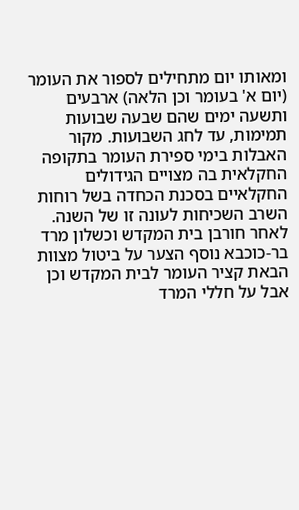ומאותו יום מתחילים לספור את העומר (יום א' בעומר וכן הלאה) ארבעים ותשעה ימים שהם שבעה שבועות תמימות, עד לחג השבועות. מקור האבלות בימי ספירת העומר בתקופה החקלאית בה מצויים הגידולים החקלאיים בסכנת הכחדה בשל רוחות השרב השכיחות לעונה זו של השנה. לאחר חורבן בית המקדש וכשלון מרד בר-כוכבא נוסף הצער על ביטול מצוות הבאת קציר העומר לבית המקדש וכן אבל על חללי המרד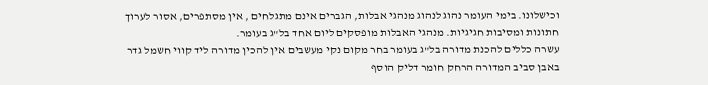וכישלונו. בימי העומר נהוג לנהוג מנהגי אבלות, הגברים אינם מתגלחים , אין מסתפרים, אסור לערוך חתונות ומסיבות חגיגיות. מנהגי האבלות מופסקים ליום אחד בל"ג בעומר.
עשרה כללים להכנת מדורה בל"ג בעומר בחר מקום נקי מעשבים אין להכין מדורה ליד קווי חשמל גדר באבן סביב המדורה הרחק חומר דליק הוסף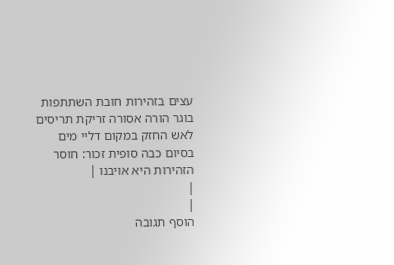עצים בזהירות חובת השתתפות בוגר הורה אסורה זריקת תריסים לאש החזק במקום דליי מים בסיום כבה סופית זכור: חוסר הזהירות היא אויבנו |
|
|
הוסף תגובה